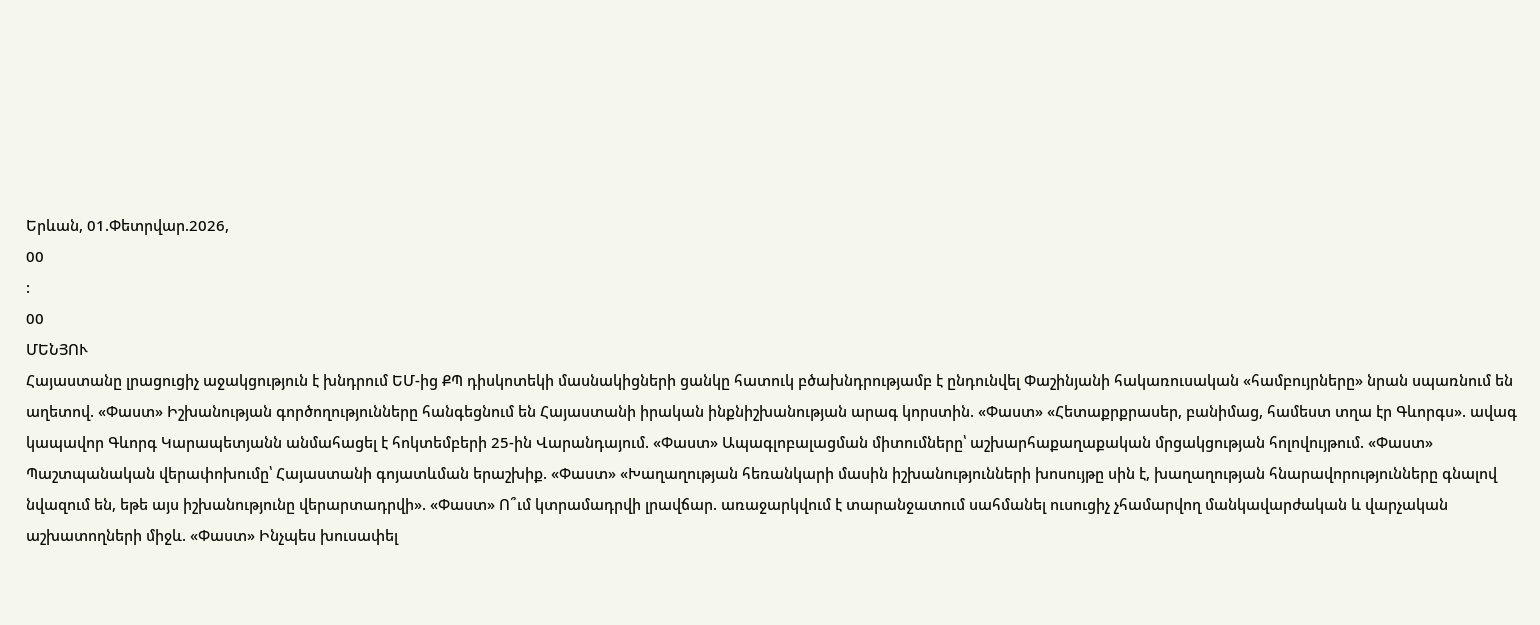Երևան, 01.Փետրվար.2026,
00
:
00
ՄԵՆՅՈՒ
Հայաստանը լրացուցիչ աջակցություն է խնդրում ԵՄ-ից ՔՊ դիսկոտեկի մասնակիցների ցանկը հատուկ բծախնդրությամբ է ընդունվել Փաշինյանի հակառուսական «համբույրները» նրան սպառնում են աղետով. «Փաստ» Իշխանության գործողությունները հանգեցնում են Հայաստանի իրական ինքնիշխանության արագ կորստին. «Փաստ» «Հետաքրքրասեր, բանիմաց, համեստ տղա էր Գևորգս». ավագ կապավոր Գևորգ Կարապետյանն անմահացել է հոկտեմբերի 25-ին Վարանդայում. «Փաստ» Ապագլոբալացման միտումները՝ աշխարհաքաղաքական մրցակցության հոլովույթում. «Փաստ» Պաշտպանական վերափոխումը՝ Հայաստանի գոյատևման երաշխիք. «Փաստ» «Խաղաղության հեռանկարի մասին իշխանությունների խոսույթը սին է, խաղաղության հնարավորությունները գնալով նվազում են, եթե այս իշխանությունը վերարտադրվի». «Փաստ» Ո՞ւմ կտրամադրվի լրավճար. առաջարկվում է տարանջատում սահմանել ուսուցիչ չհամարվող մանկավարժական և վարչական աշխատողների միջև. «Փաստ» Ինչպես խուսափել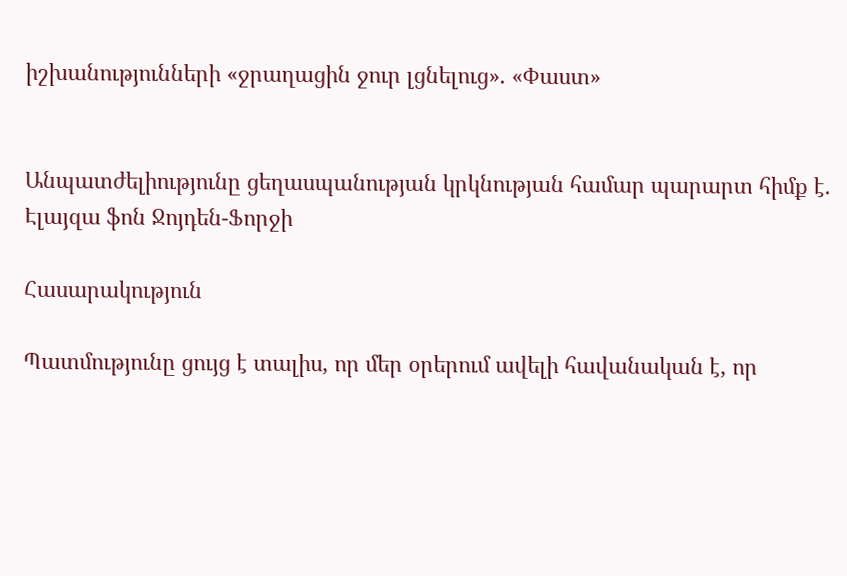իշխանությունների «ջրաղացին ջուր լցնելուց». «Փաստ»


Անպատժելիությունը ցեղասպանության կրկնության համար պարարտ հիմք է. Էլայզա ֆոն Ջոյդեն-Ֆորջի

Հասարակություն

Պատմությունը ցույց է տալիս, որ մեր օրերում ավելի հավանական է, որ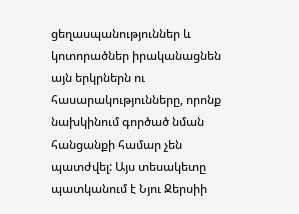ցեղասպանություններ և կոտորածներ իրականացնեն այն երկրներն ու հասարակությունները, որոնք նախկինում գործած նման հանցանքի համար չեն պատժվել: Այս տեսակետը պատկանում է Նյու Ջերսիի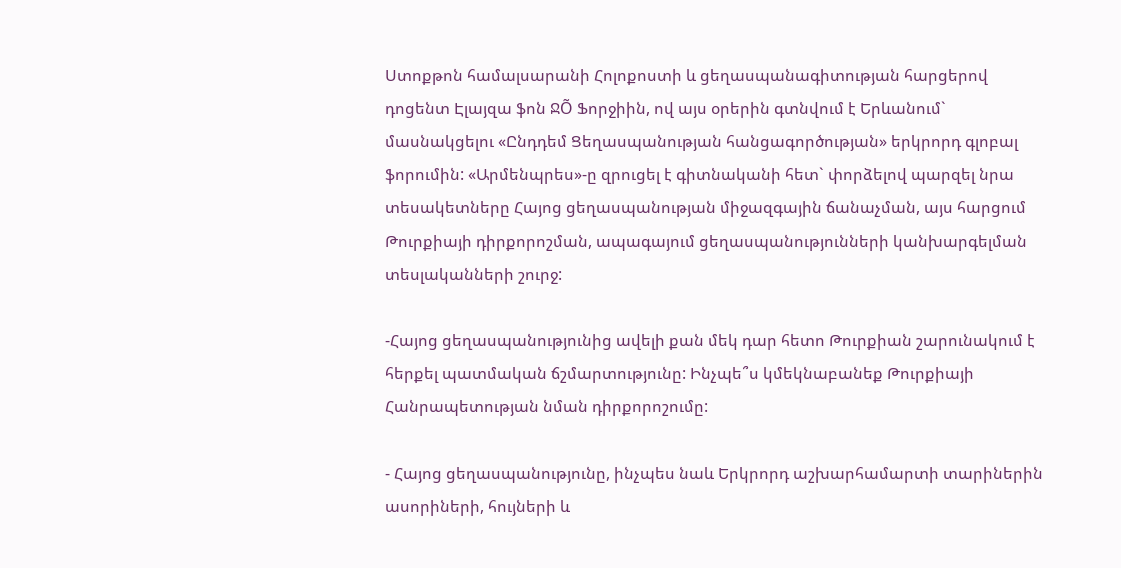Ստոքթոն համալսարանի Հոլոքոստի և ցեղասպանագիտության հարցերով դոցենտ Էլայզա ֆոն ՋÕ Ֆորջիին, ով այս օրերին գտնվում է Երևանում` մասնակցելու «Ընդդեմ Ցեղասպանության հանցագործության» երկրորդ գլոբալ ֆորումին: «Արմենպրես»-ը զրուցել է գիտնականի հետ` փորձելով պարզել նրա տեսակետները Հայոց ցեղասպանության միջազգային ճանաչման, այս հարցում Թուրքիայի դիրքորոշման, ապագայում ցեղասպանությունների կանխարգելման տեսլականների շուրջ:

-Հայոց ցեղասպանությունից ավելի քան մեկ դար հետո Թուրքիան շարունակում է հերքել պատմական ճշմարտությունը: Ինչպե՞ս կմեկնաբանեք Թուրքիայի Հանրապետության նման դիրքորոշումը:

- Հայոց ցեղասպանությունը, ինչպես նաև Երկրորդ աշխարհամարտի տարիներին ասորիների, հույների և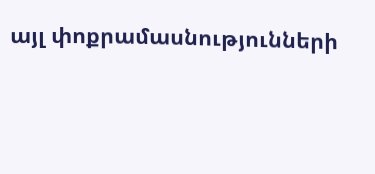այլ փոքրամասնությունների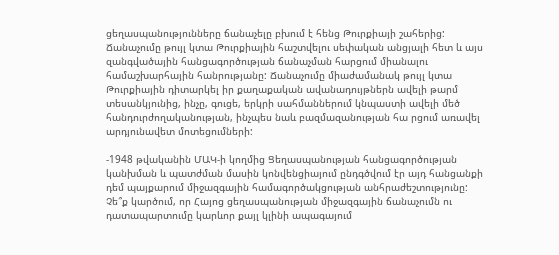ցեղասպանությունները ճանաչելը բխում է հենց Թուրքիայի շահերից: Ճանաչումը թույլ կտա Թուրքիային հաշտվելու սեփական անցյալի հետ և այս զանգվածային հանցագործության ճանաչման հարցում միանալու համաշխարհային հանրությանը: Ճանաչումը միաժամանակ թույլ կտա Թուրքիային դիտարկել իր քաղաքական ավանադույթներն ավելի թարմ տեսանկյունից, ինչը, գուցե, երկրի սահմաններում կնպաստի ավելի մեծ հանդուրժողականության, ինչպես նաև բազմազանության հա րցում առավել արդյունավետ մոտեցումների:

-1948 թվականին ՄԱԿ-ի կողմից Ցեղասպանության հանցագործության կանխման և պատժման մասին կոնվենցիայում ընդգծվում էր այդ հանցանքի դեմ պայքարում միջազգային համագործակցության անհրաժեշտությունը: Չե՞ք կարծում, որ Հայոց ցեղասպանության միջազգային ճանաչումն ու դատապարտումը կարևոր քայլ կլինի ապագայում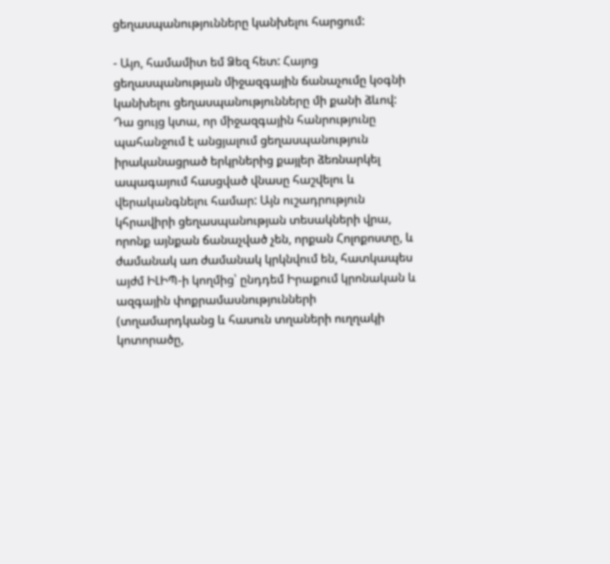ցեղասպանությունները կանխելու հարցում:

- Այո, համամիտ եմ Ձեզ հետ: Հայոց ցեղասպանության միջազգային ճանաչումը կօգնի կանխելու ցեղասպանությունները մի քանի ձևով: Դա ցույց կտա, որ միջազգային հանրությունը պահանջում է անցյալում ցեղասպանություն իրականացրած երկրներից քայլեր ձեռնարկել ապագայում հասցված վնասը հաշվելու և վերականգնելու համար: Այն ուշադրություն կհրավիրի ցեղասպանության տեսակների վրա, որոնք այնքան ճանաչված չեն, որքան Հոլոքոստը, և ժամանակ առ ժամանակ կրկնվում են, հատկապես այժմ ԻԼԻՊ-ի կողմից՝ ընդդեմ Իրաքում կրոնական և ազգային փոքրամասնությունների (տղամարդկանց և հասուն տղաների ուղղակի կոտորածը,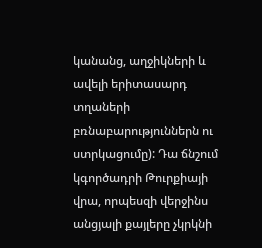կանանց, աղջիկների և ավելի երիտասարդ տղաների բռնաբարություններն ու ստրկացումը): Դա ճնշում կգործադրի Թուրքիայի վրա, որպեսզի վերջինս անցյալի քայլերը չկրկնի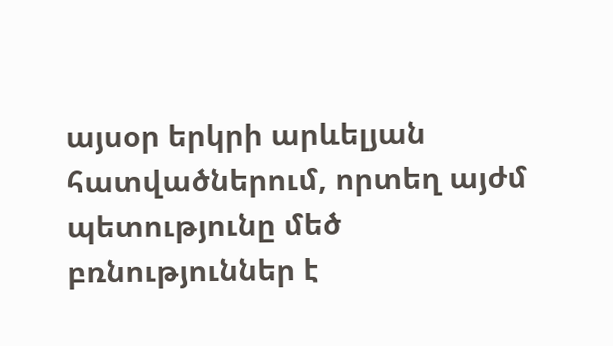այսօր երկրի արևելյան հատվածներում, որտեղ այժմ պետությունը մեծ բռնություններ է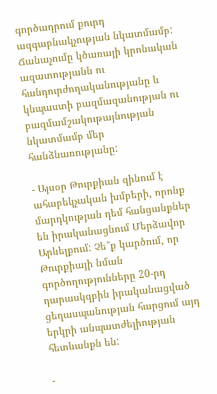գործադրում քուրդ ազգաբնակչության նկատմամբ: Ճանաչումը կծառայի կրոնական ազատությանն ու հանդուրժողականությանը և կնպաստի բազմազանության ու բազմամշակութայնության նկատմամբ մեր հանձնառությանը:

- Այսօր Թուրքիան զինում է ահաբեկչական խմբերի, որոնք մարդկության դեմ հանցանքներ են իրականացնում Մերձավոր Արևելքում: Չե՞ք կարծում, որ Թուրքիայի նման գործողությունները 20-րդ դարասկզբին իրականացված ցեղասպանության հարցում այդ երկրի անպատժելիության հետևանքն են:

-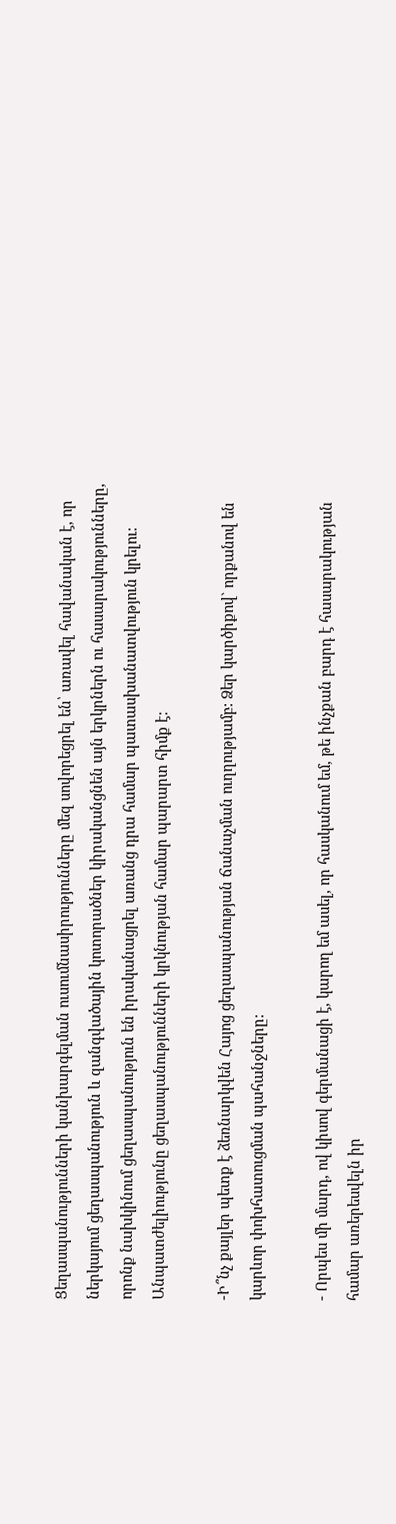Ցեղասպանությունների կանխարգելման ուսումնասիրությունները մեզ սովորեցրել են՝ առավել հավանական է, որ ներկայում ցեղասպանություն և զանգվածային կոտորածներ կիրականցնեն այն երկրներն ու հասարակությունները, որոնք նախկինում ցեղասպանություն են իրականացրել առանց դրա համար պատասխանատվություն կրելու: Անպատժելիությունը ցեղասպանությունների կրկնության համար պարարտ հիմք է:

-Ի՞նչ քայլեր պետք է ձեռնարկվեն Հայոց ցեղասպանության ճանաչման ուղղությամբ: Ձեր կարծիքով` որքանով են կարևոր փոխհատուցման պահանջները:

- Որպես մի մարդ, ով կիսով գերմանացի է, կարող եմ ասել, որ հասկանում եմ, թե ինչքան բարդ է հասարակության համար առերեսվելն իր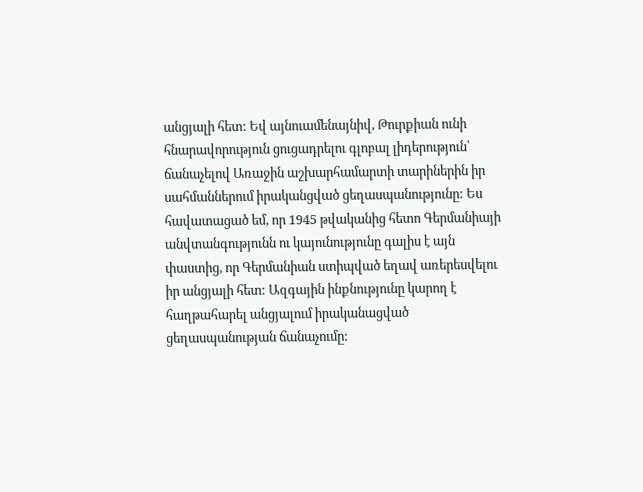անցյալի հետ: Եվ այնուամենայնիվ, Թուրքիան ունի հնարավորություն ցուցադրելու գլոբալ լիդերություն՝ ճանաչելով Առաջին աշխարհամարտի տարիներին իր սահմաններում իրականցված ցեղասպանությունը: Ես հավատացած եմ, որ 1945 թվականից հետո Գերմանիայի անվտանգությունն ու կայունությունը գալիս է այն փաստից, որ Գերմանիան ստիպված եղավ առերեսվելու իր անցյալի հետ: Ազգային ինքնությունը կարող է հաղթահարել անցյալում իրականացված ցեղասպանության ճանաչումը: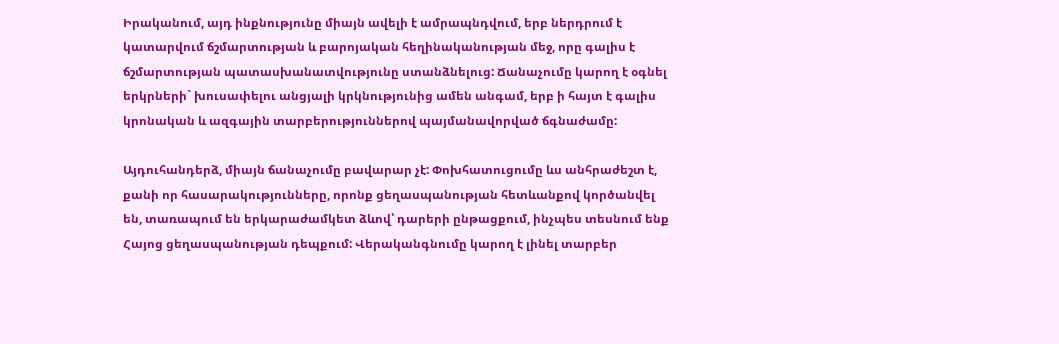Իրականում, այդ ինքնությունը միայն ավելի է ամրապնդվում, երբ ներդրում է կատարվում ճշմարտության և բարոյական հեղինականության մեջ, որը գալիս է ճշմարտության պատասխանատվությունը ստանձնելուց: Ճանաչումը կարող է օգնել երկրների` խուսափելու անցյալի կրկնությունից ամեն անգամ, երբ ի հայտ է գալիս կրոնական և ազգային տարբերություններով պայմանավորված ճգնաժամը:

Այդուհանդերձ, միայն ճանաչումը բավարար չէ: Փոխհատուցումը ևս անհրաժեշտ է, քանի որ հասարակությունները, որոնք ցեղասպանության հետևանքով կործանվել են, տառապում են երկարաժամկետ ձևով՝ դարերի ընթացքում, ինչպես տեսնում ենք Հայոց ցեղասպանության դեպքում: Վերականգնումը կարող է լինել տարբեր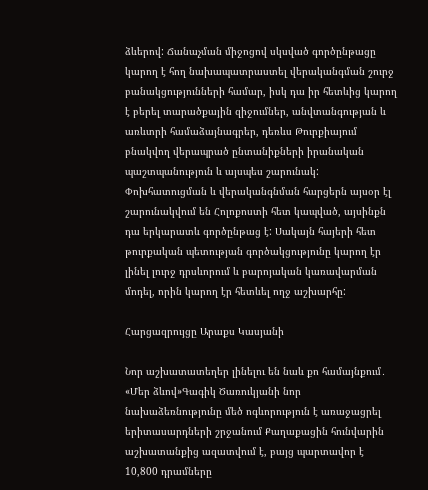ձևերով: Ճանաչման միջոցով սկսված գործընթացը կարող է հող նախապատրաստել վերականգման շուրջ բանակցությունների համար, իսկ դա իր հետևից կարող է բերել տարածքային զիջումներ, անվտանգության և առևտրի համաձայնագրեր, դեռևս Թուրքիայում բնակվող վերապրած ընտանիքների իրանական պաշտպանություն և այսպես շարունակ: Փոխհատուցման և վերականգնման հարցերն այսօր էլ շարունակվում են Հոլոքոստի հետ կապված, այսինքն դա երկարատև գործընթաց է: Սակայն հայերի հետ թուրքական պետության գործակցությունը կարող էր լինել լուրջ դրսևորում և բարոյական կառավարման մոդել, որին կարող էր հետևել ողջ աշխարհը:

Հարցազրույցը Արաքս Կասյանի

Նոր աշխատատեղեր լինելու են նաև քո համայնքում․ «Մեր ձևով»Գագիկ Ծառուկյանի նոր նախաձեռնությունը մեծ ոգևորություն է առաջացրել երիտասարդների շրջանում Քաղաքացին հունվարին աշխատանքից ազատվում է, բայց պարտավոր է 10,800 դրամները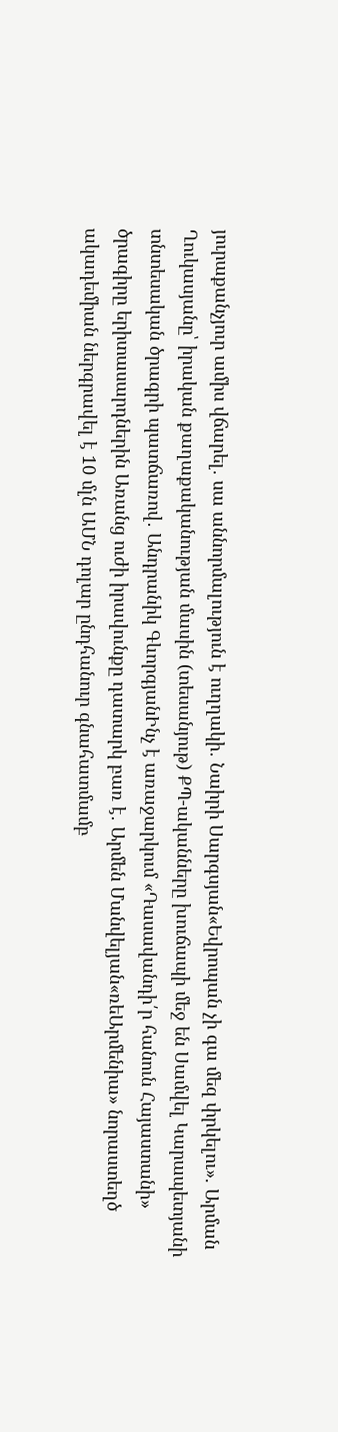յուրաքանչյուր ամիս վճարել․ սա աննորմալություն է ուղղակի․ Նաիրի Սարգսյան«Եվրոպան չի գա մեզ փրկելու». Արման Ղուկասյանը՝ իրական քաղաքականության մասին (տեսանյութ) ՔՊ-ականները խուճապի մեջ են Սամվել Կարապետյանի տնտեսական ծրագրի պատճառով․ Անդրանիկ ԳևորգյանԻնչ է առաջարկում «Դասավանդի՛ր հանուն Հայաստանի» ծրագիրը երիտասարդներին Առանց ուժի իրավունքը դատարկ բառ է․ Արմեն Մանվելյան«ռեԱրմենիա» նորաստեղծ ակադեմիան ներգրավել է 10 մլն ԱՄՆ դոլար ընդհանուր գնահատմամբ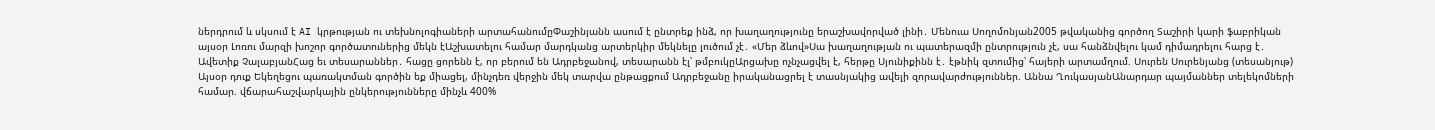ներդրում և սկսում է AI կրթության ու տեխնոլոգիաների արտահանումըՓաշինյանն ասում է ընտրեք ինձ, որ խաղաղությունը երաշխավորված լինի․ Մենուա Սողոմոնյան2005 թվականից գործող Տաշիրի կարի ֆաբրիկան այսօր Լոռու մարզի խոշոր գործատուներից մեկն էԱշխատելու համար մարդկանց արտերկիր մեկնելը լուծում չէ․ «Մեր ձևով»Սա խաղաղության ու պատերազմի ընտրություն չէ, սա հանձնվելու կամ դիմադրելու հարց է․ Ավետիք ՉալաբյանՀաց եւ տեսարաններ․ հացը ցորենն է, որ բերում են Ադրբեջանով, տեսարանն էլ՝ թմբուկըԱրցախը ոչնչացվել է, հերթը Սյունիքինն է․ էթնիկ զտումից՝ հայերի արտամղում. Սուրեն Սուրենյանց (տեսանյութ) Այսօր դուք Եկեղեցու պառակտման գործին եք միացել, մինչդեռ վերջին մեկ տարվա ընթացքում Ադրբեջանը իրականացրել է տասնյակից ավելի զորավարժություններ. Աննա ՂուկասյանԱնարդար պայմաններ տելեկոմների համար. վճարահաշվարկային ընկերությունները մինչև 400%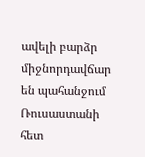ավելի բարձր միջնորդավճար են պահանջում Ռուսաստանի հետ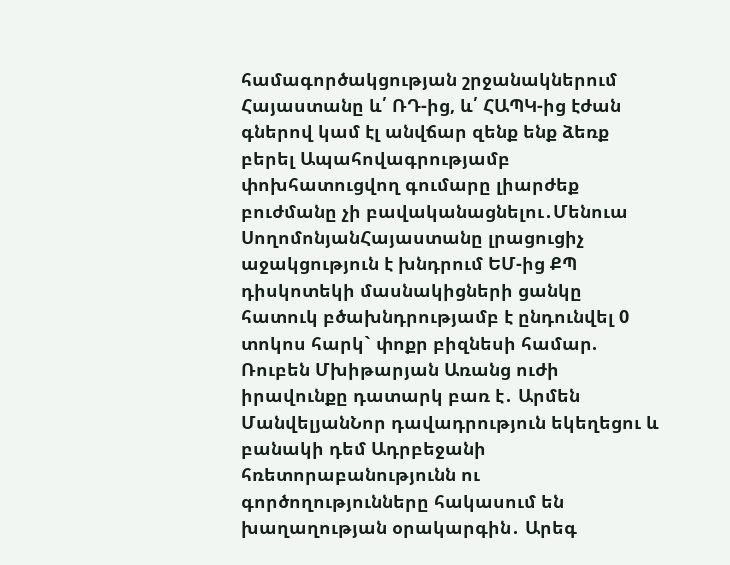համագործակցության շրջանակներում Հայաստանը և՛ ՌԴ-ից, և՛ ՀԱՊԿ-ից էժան գներով կամ էլ անվճար զենք ենք ձեռք բերել Ապահովագրությամբ փոխհատուցվող գումարը լիարժեք բուժմանը չի բավականացնելու․Մենուա ՍողոմոնյանՀայաստանը լրացուցիչ աջակցություն է խնդրում ԵՄ-ից ՔՊ դիսկոտեկի մասնակիցների ցանկը հատուկ բծախնդրությամբ է ընդունվել 0 տոկոս հարկ` փոքր բիզնեսի համար. Ռուբեն Մխիթարյան Առանց ուժի իրավունքը դատարկ բառ է․ Արմեն ՄանվելյանՆոր դավադրություն եկեղեցու և բանակի դեմ Ադրբեջանի հռետորաբանությունն ու գործողությունները հակասում են խաղաղության օրակարգին․ Արեգ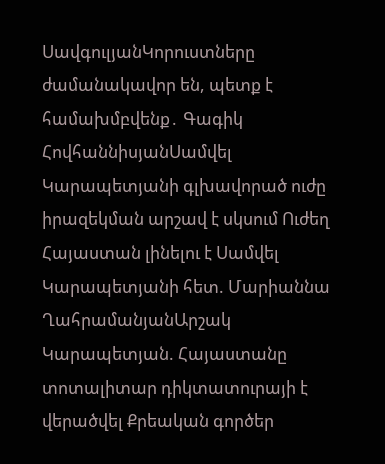ՍավգուլյանԿորուստները ժամանակավոր են, պետք է համախմբվենք․ Գագիկ ՀովհաննիսյանՍամվել Կարապետյանի գլխավորած ուժը իրազեկման արշավ է սկսում Ուժեղ Հայաստան լինելու է Սամվել Կարապետյանի հետ. Մարիաննա ՂահրամանյանԱրշակ Կարապետյան. Հայաստանը տոտալիտար դիկտատուրայի է վերածվել Քրեական գործեր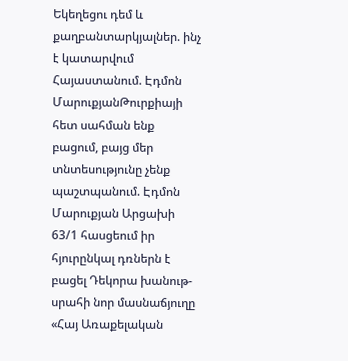Եկեղեցու դեմ և քաղբանտարկյալներ. ինչ է կատարվում Հայաստանում. Էդմոն ՄարուքյանԹուրքիայի հետ սահման ենք բացում, բայց մեր տնտեսությունը չենք պաշտպանում. Էդմոն Մարուքյան Արցախի 63/1 հասցեում իր հյուրընկալ դռներն է բացել Դեկորա խանութ-սրահի նոր մասնաճյուղը «Հայ Առաքելական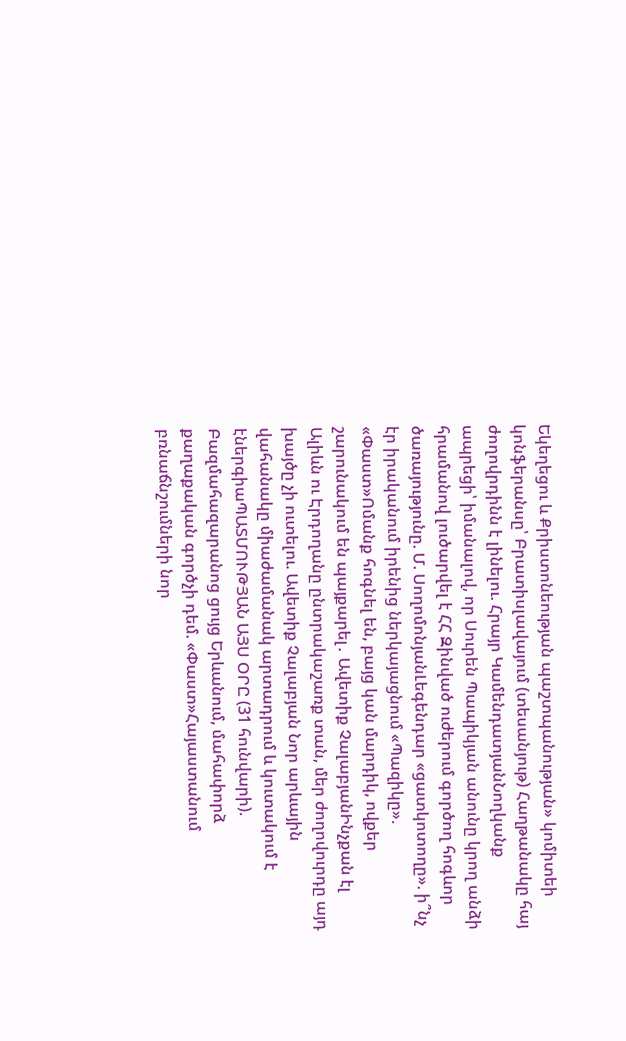Եկեղեցու և Քրիստոնեության պաշտպանության» կոմիտեի կոնֆերանսը՝ Բրատիսլավայում (տեսանյութ) Հաղթանակը հայ ժողովրդինն է լինելու. Հրայր ԿամենդատյանՆողկանք ապրեցի՝ իմանալով, որ Սուրեն Պապիկյան անունը կրող անձի հրամանով լուծարվել է ՀՀ Զինված ուժերում գործող հոգևոր ծառայությունը. Մ. ՍողոմոնյանԼեգենդար «ցատկոտողը». ի՞նչ էր իրականում իրենից ներկայացնում «Պազիկը». «Փաստ»Ոմանք հոգնել են, բայց կան մարդիկ, ովքեր շարունակում են պայքարել․ Ավետիք ՉալաբյանԻնչքան էլ Ալիևն ու Էրդողանը ընտրակաշառք տան, մեր ժողովուրդը այդ խայծը չի ուտելու. Ավետիք Չալաբյան Նոր արևային վահանակը միաժամանակ արտադրում և կուտակում է էներգիաՊԱՏՄՈՒԹՅԱՆ ԱՅՍ ՕՐԸ (31 հունվարի). Բազմահազարանոց ցույց Երևանում, մահափորձ քաղաքական գործչի դեմ. «Փաստ»Հայաստանում բռնաճնշումների նոր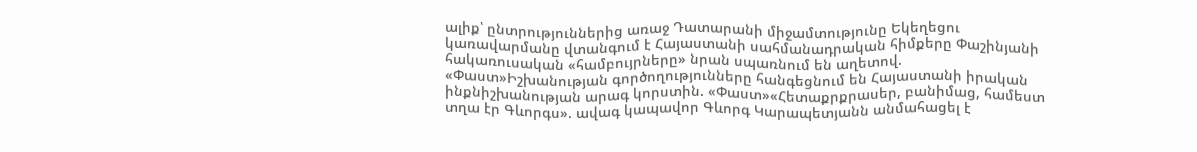ալիք՝ ընտրություններից առաջ Դատարանի միջամտությունը Եկեղեցու կառավարմանը վտանգում է Հայաստանի սահմանադրական հիմքերը Փաշինյանի հակառուսական «համբույրները» նրան սպառնում են աղետով. «Փաստ»Իշխանության գործողությունները հանգեցնում են Հայաստանի իրական ինքնիշխանության արագ կորստին. «Փաստ»«Հետաքրքրասեր, բանիմաց, համեստ տղա էր Գևորգս». ավագ կապավոր Գևորգ Կարապետյանն անմահացել է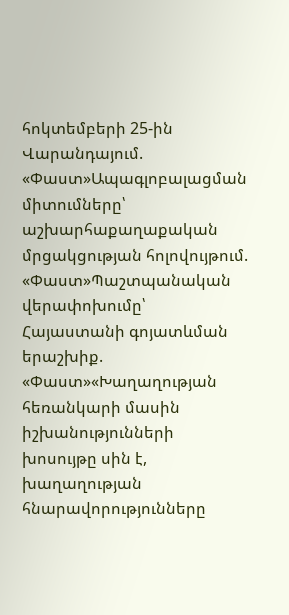հոկտեմբերի 25-ին Վարանդայում. «Փաստ»Ապագլոբալացման միտումները՝ աշխարհաքաղաքական մրցակցության հոլովույթում. «Փաստ»Պաշտպանական վերափոխումը՝ Հայաստանի գոյատևման երաշխիք. «Փաստ»«Խաղաղության հեռանկարի մասին իշխանությունների խոսույթը սին է, խաղաղության հնարավորությունները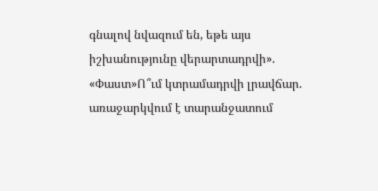գնալով նվազում են, եթե այս իշխանությունը վերարտադրվի». «Փաստ»Ո՞ւմ կտրամադրվի լրավճար. առաջարկվում է տարանջատում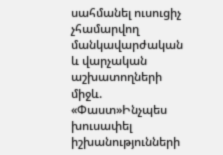սահմանել ուսուցիչ չհամարվող մանկավարժական և վարչական աշխատողների միջև. «Փաստ»Ինչպես խուսափել իշխանությունների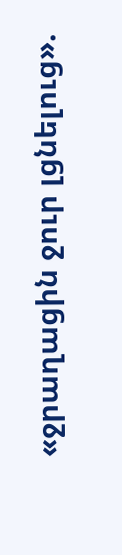«ջրաղացին ջուր լցնելուց».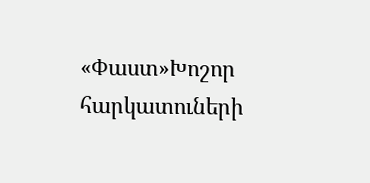«Փաստ»Խոշոր հարկատուների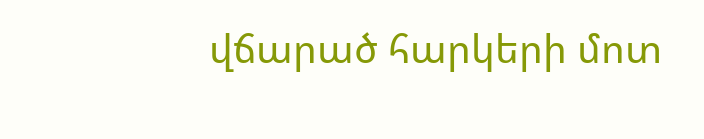վճարած հարկերի մոտ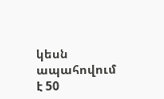կեսն ապահովում է 50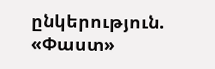ընկերություն. «Փաստ»